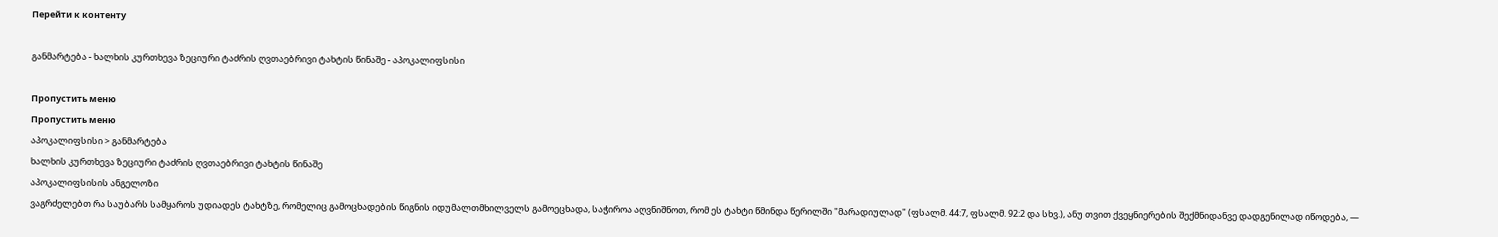Перейти к контенту

განმარტება - ხალხის კურთხევა ზეციური ტაძრის ღვთაებრივი ტახტის წინაშე - აპოკალიფსისი

Пропустить меню
Пропустить меню
აპოკალიფსისი > განმარტება
ხალხის კურთხევა ზეციური ტაძრის ღვთაებრივი ტახტის წინაშე
აპოკალიფსისის ანგელოზი
ვაგრძელებთ რა საუბარს სამყაროს უდიადეს ტახტზე, რომელიც გამოცხადების წიგნის იდუმალთმხილველს გამოეცხადა, საჭიროა აღვნიშნოთ, რომ ეს ტახტი წმინდა წერილში "მარადიულად" (ფსალმ. 44:7, ფსალმ. 92:2 და სხვ.), ანუ თვით ქვეყნიერების შექმნიდანვე დადგენილად იწოდება, —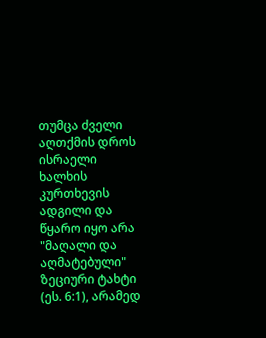თუმცა ძველი აღთქმის დროს ისრაელი ხალხის კურთხევის ადგილი და წყარო იყო არა "მაღალი და აღმატებული" ზეციური ტახტი (ეს. 6:1), არამედ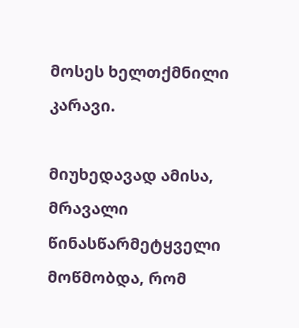მოსეს ხელთქმნილი კარავი.

მიუხედავად ამისა, მრავალი წინასწარმეტყველი მოწმობდა, რომ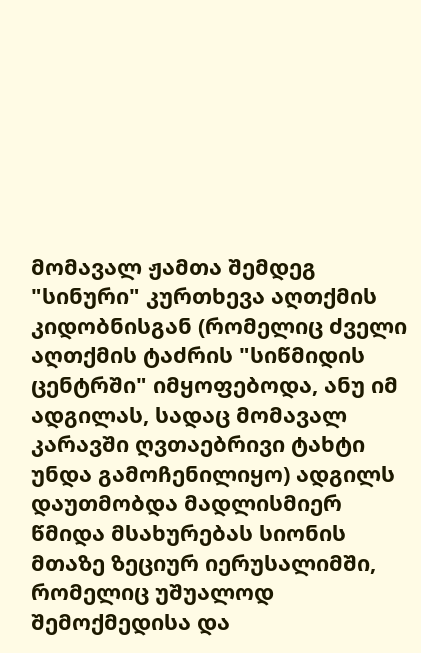მომავალ ჟამთა შემდეგ "სინური" კურთხევა აღთქმის კიდობნისგან (რომელიც ძველი აღთქმის ტაძრის "სიწმიდის ცენტრში" იმყოფებოდა, ანუ იმ ადგილას, სადაც მომავალ კარავში ღვთაებრივი ტახტი უნდა გამოჩენილიყო) ადგილს დაუთმობდა მადლისმიერ წმიდა მსახურებას სიონის მთაზე ზეციურ იერუსალიმში, რომელიც უშუალოდ შემოქმედისა და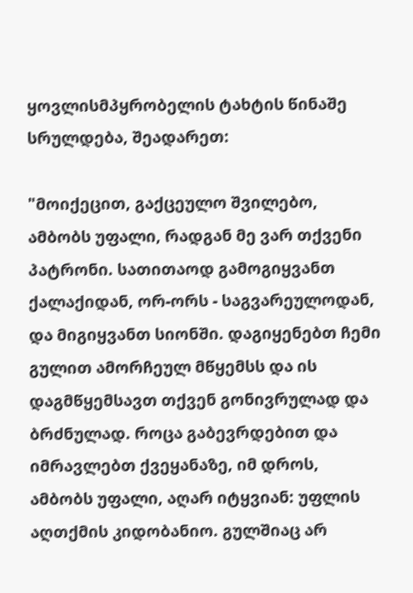ყოვლისმპყრობელის ტახტის წინაშე სრულდება, შეადარეთ:

"მოიქეცით, გაქცეულო შვილებო, ამბობს უფალი, რადგან მე ვარ თქვენი პატრონი. სათითაოდ გამოგიყვანთ ქალაქიდან, ორ-ორს - საგვარეულოდან, და მიგიყვანთ სიონში. დაგიყენებთ ჩემი გულით ამორჩეულ მწყემსს და ის დაგმწყემსავთ თქვენ გონივრულად და ბრძნულად. როცა გაბევრდებით და იმრავლებთ ქვეყანაზე, იმ დროს, ამბობს უფალი, აღარ იტყვიან: უფლის აღთქმის კიდობანიო. გულშიაც არ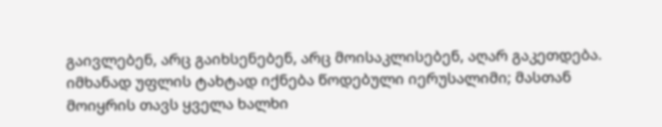გაივლებენ, არც გაიხსენებენ, არც მოისაკლისებენ, აღარ გაკეთდება. იმხანად უფლის ტახტად იქნება წოდებული იერუსალიმი; მასთან მოიყრის თავს ყველა ხალხი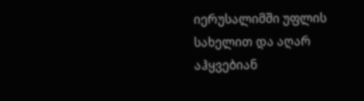იერუსალიმში უფლის სახელით და აღარ აჰყვებიან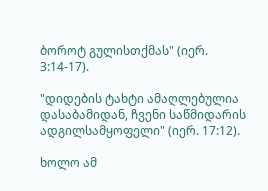ბოროტ გულისთქმას" (იერ. 3:14-17).

"დიდების ტახტი ამაღლებულია დასაბამიდან, ჩვენი საწმიდარის ადგილსამყოფელი" (იერ. 17:12).

ხოლო ამ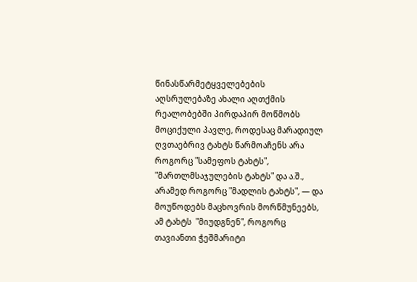წინასწარმეტყველებების აღსრულებაზე ახალი აღთქმის რეალობებში პირდაპირ მოწმობს მოციქული პავლე, როდესაც მარადიულ ღვთაებრივ ტახტს წარმოაჩენს არა როგორც "სამეფოს ტახტს", "მართლმსაჯულების ტახტს" და ა.შ., არამედ როგორც "მადლის ტახტს", — და მოუწოდებს მაცხოვრის მორწმუნეებს, ამ ტახტს  "მიუდგნენ", როგორც თავიანთი ჭეშმარიტი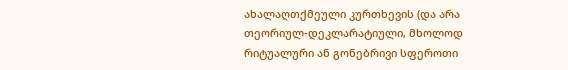ახალაღთქმეული კურთხევის (და არა თეორიულ-დეკლარატიული, მხოლოდ რიტუალური ან გონებრივი სფეროთი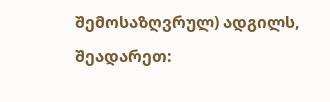შემოსაზღვრულ) ადგილს, შეადარეთ: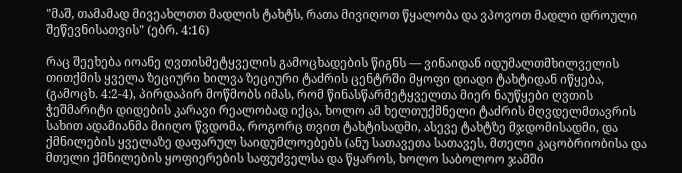"მაშ, თამამად მივეახლთთ მადლის ტახტს, რათა მივიღოთ წყალობა და ვპოვოთ მადლი დროული შეწევნისათვის" (ებრ. 4:16)

რაც შეეხება იოანე ღვთისმეტყველის გამოცხადების წიგნს — ვინაიდან იდუმალთმხილველის თითქმის ყველა ზეციური ხილვა ზეციური ტაძრის ცენტრში მყოფი დიადი ტახტიდან იწყება, (გამოცხ. 4:2-4), პირდაპირ მოწმობს იმას, რომ წინასწარმეტყველთა მიერ ნაუწყები ღვთის ჭეშმარიტი დიდების კარავი რეალობად იქცა, ხოლო ამ ხელთუქმნელი ტაძრის მღვდელმთავრის სახით ადამიანმა მიიღო წვდომა, როგორც თვით ტახტისადმი, ასევე ტახტზე მჯდომისადმი, და ქმნილების ყველაზე დაფარულ საიდუმლოებებს (ანუ სათავეთა სათავეს, მთელი კაცობრიობისა და მთელი ქმნილების ყოფიერების საფუძველსა და წყაროს, ხოლო საბოლოო ჯამში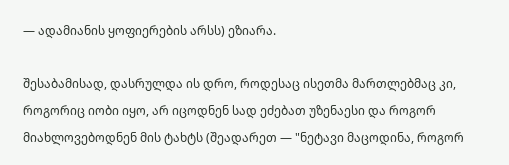— ადამიანის ყოფიერების არსს) ეზიარა.

შესაბამისად, დასრულდა ის დრო, როდესაც ისეთმა მართლებმაც კი, როგორიც იობი იყო, არ იცოდნენ სად ეძებათ უზენაესი და როგორ მიახლოვებოდნენ მის ტახტს (შეადარეთ — "ნეტავი მაცოდინა, როგორ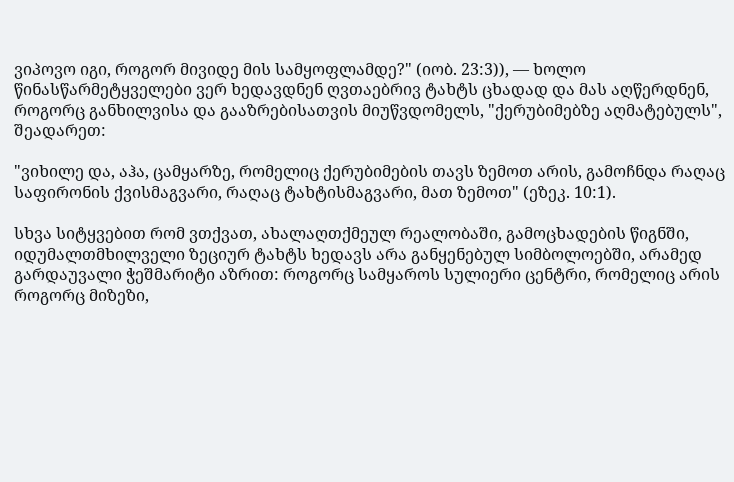ვიპოვო იგი, როგორ მივიდე მის სამყოფლამდე?" (იობ. 23:3)), — ხოლო წინასწარმეტყველები ვერ ხედავდნენ ღვთაებრივ ტახტს ცხადად და მას აღწერდნენ, როგორც განხილვისა და გააზრებისათვის მიუწვდომელს, "ქერუბიმებზე აღმატებულს", შეადარეთ:

"ვიხილე და, აჰა, ცამყარზე, რომელიც ქერუბიმების თავს ზემოთ არის, გამოჩნდა რაღაც საფირონის ქვისმაგვარი, რაღაც ტახტისმაგვარი, მათ ზემოთ" (ეზეკ. 10:1).

სხვა სიტყვებით რომ ვთქვათ, ახალაღთქმეულ რეალობაში, გამოცხადების წიგნში, იდუმალთმხილველი ზეციურ ტახტს ხედავს არა განყენებულ სიმბოლოებში, არამედ გარდაუვალი ჭეშმარიტი აზრით: როგორც სამყაროს სულიერი ცენტრი, რომელიც არის როგორც მიზეზი,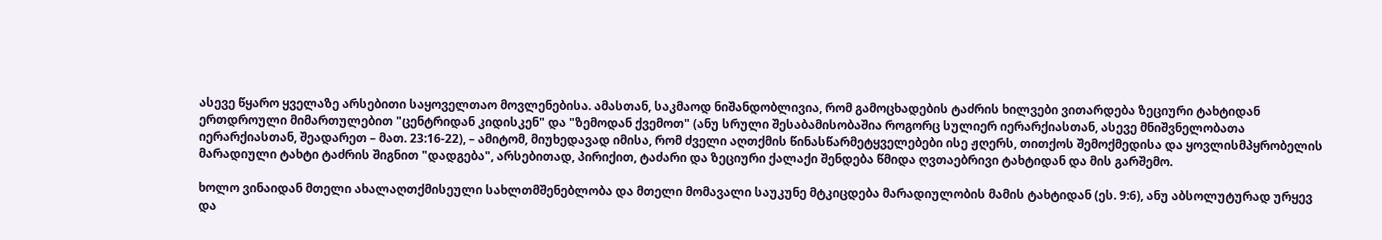ასევე წყარო ყველაზე არსებითი საყოველთაო მოვლენებისა. ამასთან, საკმაოდ ნიშანდობლივია, რომ გამოცხადების ტაძრის ხილვები ვითარდება ზეციური ტახტიდან ერთდროული მიმართულებით "ცენტრიდან კიდისკენ" და "ზემოდან ქვემოთ" (ანუ სრული შესაბამისობაშია როგორც სულიერ იერარქიასთან, ასევე მნიშვნელობათა იერარქიასთან, შეადარეთ – მათ. 23:16-22), – ამიტომ, მიუხედავად იმისა, რომ ძველი აღთქმის წინასწარმეტყველებები ისე ჟღერს, თითქოს შემოქმედისა და ყოვლისმპყრობელის მარადიული ტახტი ტაძრის შიგნით "დადგება", არსებითად, პირიქით, ტაძარი და ზეციური ქალაქი შენდება წმიდა ღვთაებრივი ტახტიდან და მის გარშემო.

ხოლო ვინაიდან მთელი ახალაღთქმისეული სახლთმშენებლობა და მთელი მომავალი საუკუნე მტკიცდება მარადიულობის მამის ტახტიდან (ეს. 9:6), ანუ აბსოლუტურად ურყევ და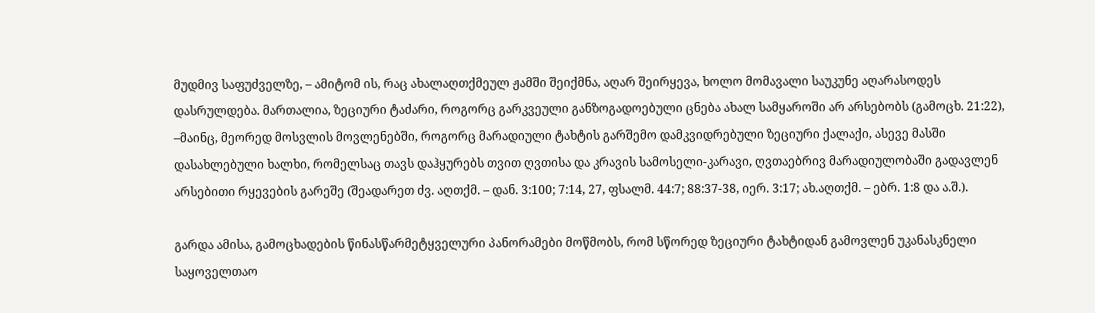მუდმივ საფუძველზე, – ამიტომ ის, რაც ახალაღთქმეულ ჟამში შეიქმნა, აღარ შეირყევა, ხოლო მომავალი საუკუნე აღარასოდეს დასრულდება. მართალია, ზეციური ტაძარი, როგორც გარკვეული განზოგადოებული ცნება ახალ სამყაროში არ არსებობს (გამოცხ. 21:22), –მაინც, მეორედ მოსვლის მოვლენებში, როგორც მარადიული ტახტის გარშემო დამკვიდრებული ზეციური ქალაქი, ასევე მასში დასახლებული ხალხი, რომელსაც თავს დაჰყურებს თვით ღვთისა და კრავის სამოსელი-კარავი, ღვთაებრივ მარადიულობაში გადავლენ არსებითი რყევების გარეშე (შეადარეთ ძვ. აღთქმ. – დან. 3:100; 7:14, 27, ფსალმ. 44:7; 88:37-38, იერ. 3:17; ახ.აღთქმ. – ებრ. 1:8 და ა.შ.).

გარდა ამისა, გამოცხადების წინასწარმეტყველური პანორამები მოწმობს, რომ სწორედ ზეციური ტახტიდან გამოვლენ უკანასკნელი საყოველთაო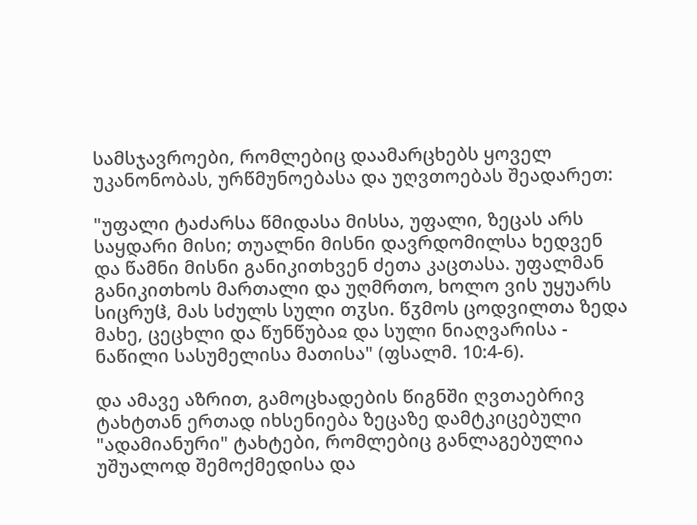სამსჯავროები, რომლებიც დაამარცხებს ყოველ უკანონობას, ურწმუნოებასა და უღვთოებას შეადარეთ:

"უფალი ტაძარსა წმიდასა მისსა, უფალი, ზეცას არს საყდარი მისი; თუალნი მისნი დავრდომილსა ხედვენ და წამნი მისნი განიკითხვენ ძეთა კაცთასა. უფალმან განიკითხოს მართალი და უღმრთო, ხოლო ვის უყუარს სიცრუჱ, მას სძულს სული თჳსი. წჳმოს ცოდვილთა ზედა მახე, ცეცხლი და წუნწუბაჲ და სული ნიაღვარისა - ნაწილი სასუმელისა მათისა" (ფსალმ. 10:4-6).

და ამავე აზრით, გამოცხადების წიგნში ღვთაებრივ ტახტთან ერთად იხსენიება ზეცაზე დამტკიცებული "ადამიანური" ტახტები, რომლებიც განლაგებულია უშუალოდ შემოქმედისა და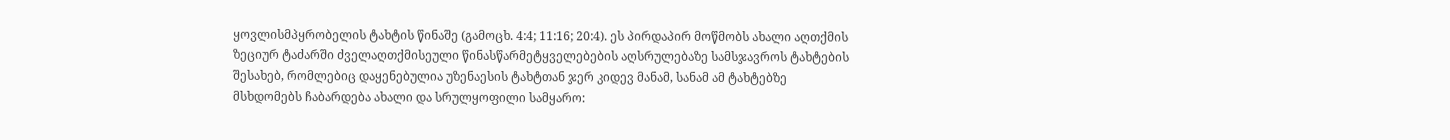ყოვლისმპყრობელის ტახტის წინაშე (გამოცხ. 4:4; 11:16; 20:4). ეს პირდაპირ მოწმობს ახალი აღთქმის ზეციურ ტაძარში ძველაღთქმისეული წინასწარმეტყველებების აღსრულებაზე სამსჯავროს ტახტების შესახებ, რომლებიც დაყენებულია უზენაესის ტახტთან ჯერ კიდევ მანამ, სანამ ამ ტახტებზე მსხდომებს ჩაბარდება ახალი და სრულყოფილი სამყარო: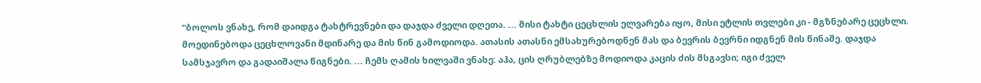"ბოლოს ვნახე, რომ დაიდგა ტახტრევნები და დაჯდა ძველი დღეთა. ... მისი ტახტი ცეცხლის ელვარება იყო, მისი ეტლის თვლები კი - მგზნებარე ცეცხლი. მოედინებოდა ცეცხლოვანი მდინარე და მის წინ გამოდიოდა. ათასის ათასნი ემსახურებოდნენ მას და ბევრის ბევრნი იდგნენ მის წინაშე. დაჯდა სამსჯავრო და გადაიშალა წიგნები. ... ჩემს ღამის ხილვაში ვნახე: აჰა, ცის ღრუბლებზე მოდიოდა კაცის ძის მსგავსი; იგი ძველ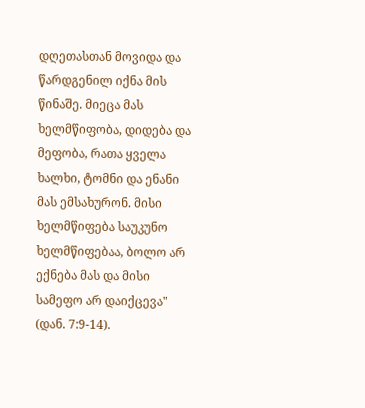დღეთასთან მოვიდა და წარდგენილ იქნა მის წინაშე. მიეცა მას ხელმწიფობა, დიდება და მეფობა, რათა ყველა ხალხი, ტომნი და ენანი მას ემსახურონ. მისი ხელმწიფება საუკუნო ხელმწიფებაა, ბოლო არ ექნება მას და მისი სამეფო არ დაიქცევა" (დან. 7:9-14).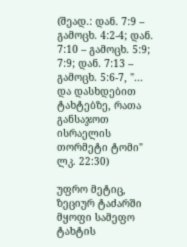(შეად.: დან. 7:9 – გამოცხ. 4:2-4; დან. 7:10 – გამოცხ. 5:9; 7:9; დან. 7:13 – გამოცხ. 5:6-7, "... და დასხდებით ტახტებზე, რათა განსაჯოთ ისრაელის თორმეტი ტომი" ლკ. 22:30)

უფრო მეტიც, ზეციურ ტაძარში მყოფი სამეფო ტახტის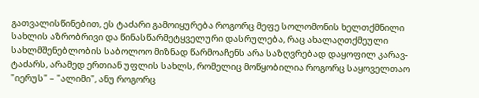გათვალისწინებით, ეს ტაძარი გამოიყურება როგორც მეფე სოლომონის ხელთქმნილი სახლის აზრობრივი და წინასწარმეტყველური დასრულება, რაც ახალაღთქმეული სახლმშენებლობის საბოლოო მიზნად წარმოაჩენს არა საზღვრებად დაყოფილ კარავ-ტაძარს, არამედ ერთიან უფლის სახლს, რომელიც მოწყობილია როგორც საყოველთაო "იერუს" – "ალიმი", ანუ როგორც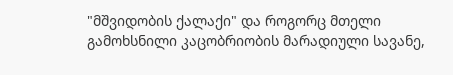"მშვიდობის ქალაქი" და როგორც მთელი გამოხსნილი კაცობრიობის მარადიული სავანე,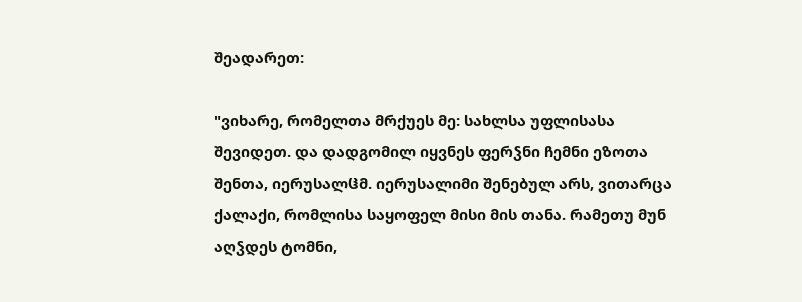შეადარეთ:

"ვიხარე, რომელთა მრქუეს მე: სახლსა უფლისასა შევიდეთ. და დადგომილ იყვნეს ფერჴნი ჩემნი ეზოთა შენთა, იერუსალჱმ. იერუსალიმი შენებულ არს, ვითარცა ქალაქი, რომლისა საყოფელ მისი მის თანა. რამეთუ მუნ აღჴდეს ტომნი,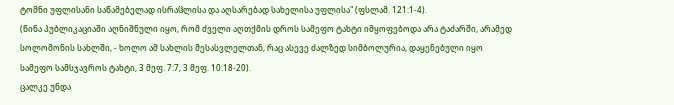ტომნი უფლისანი საწამებელად ისრაჱლისა და აღსარებად სახელისა უფლისა" (ფსლამ. 121:1-4).
(წინა პუბლიკაციაში აღნიშნული იყო, რომ ძველი აღთქმის დროს სამეფო ტახტი იმყოფებოდა არა ტაძარში, არამედ სოლომონის სახლში, - ხოლო ამ სახლის შესასვლელთან, რაც ასევე ძალზედ სიმბოლურია, დაყენებული იყო სამეფო სამსჯავროს ტახტი, 3 მეფ. 7:7, 3 მეფ. 10:18-20).
ცალკე უნდა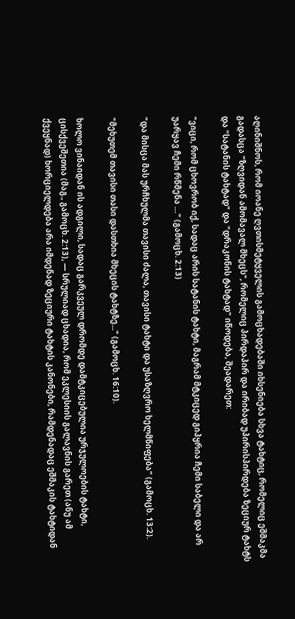აღინიშნოს, რომ იოანე ღვთისმეტყველის გამოცხადებაში იხსენიება სხვა ტახტიც, რომელიც ეშმაკმა გადასცა "ზღვიდან ამომავალ მხეცს", რომელიც პირდაპირ და ირიბად უპირისპირდება ზეციურ ტახტს და "სატანის ტახტად" და "დრაკონის ტახტად" იწოდება, შეადარეთ:

"ვიცი, რომ ცხოვრობ იქ, სადაც არის სატანის ტახტი, მაგრამ მტკიცედ გიპყრია ჩემი საბელი და არ უარყავ ჩემი რწმენა …" (გამოცხ. 2:13)

"და მისცა მას ურჩხულმა თავისი ძალა, თავისი ტახტი და უსაზღვრო ხელმწიფება" (გამოცხ. 13:2).

"მეხუთემ თავისი თასი დასთხია მხეცის ტახტზე..." (გამოცხ. 16:10).

ხოლო ვინაიდან ის ადგილი, სადაც გარკვეულ დრომდე დამტკიცებულია ურჯულოების ტახტი, ცისქვეშეთია (მაგ., გამოცხ. 2:13), — სრულიად ცხადია, რომ ეკლესიის გალავნის გარეთ (ანუ ამ ქვეყნად) ხორციელდება არა იმდენად ზეციური ტახტის კანონები, რამდენადაც ეშმაკის ტახტიდან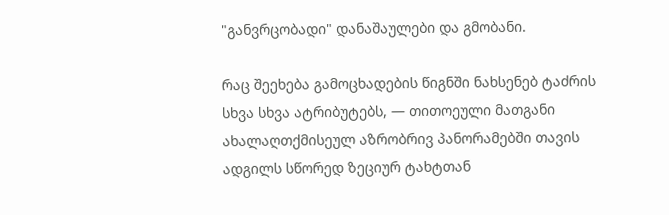"განვრცობადი" დანაშაულები და გმობანი.

რაც შეეხება გამოცხადების წიგნში ნახსენებ ტაძრის სხვა სხვა ატრიბუტებს, — თითოეული მათგანი ახალაღთქმისეულ აზრობრივ პანორამებში თავის ადგილს სწორედ ზეციურ ტახტთან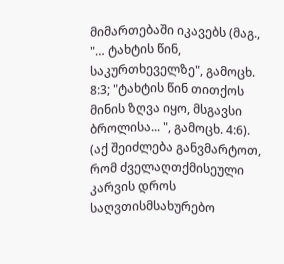მიმართებაში იკავებს (მაგ., "… ტახტის წინ, საკურთხეველზე", გამოცხ. 8:3; "ტახტის წინ თითქოს მინის ზღვა იყო, მსგავსი ბროლისა... ", გამოცხ. 4:6).
(აქ შეიძლება განვმარტოთ, რომ ძველაღთქმისეული კარვის დროს საღვთისმსახურებო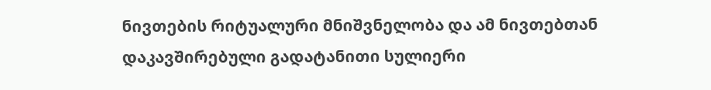ნივთების რიტუალური მნიშვნელობა და ამ ნივთებთან დაკავშირებული გადატანითი სულიერი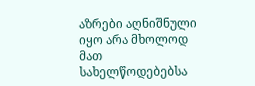აზრები აღნიშნული იყო არა მხოლოდ მათ სახელწოდებებსა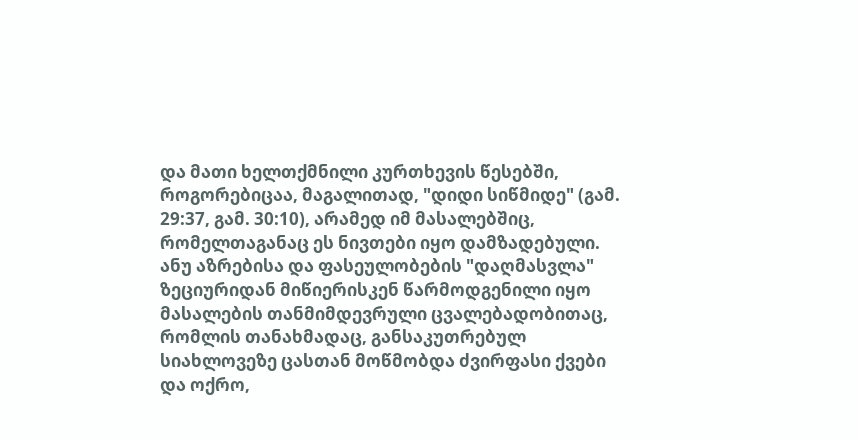და მათი ხელთქმნილი კურთხევის წესებში, როგორებიცაა, მაგალითად, "დიდი სიწმიდე" (გამ. 29:37, გამ. 30:10), არამედ იმ მასალებშიც, რომელთაგანაც ეს ნივთები იყო დამზადებული. ანუ აზრებისა და ფასეულობების "დაღმასვლა" ზეციურიდან მიწიერისკენ წარმოდგენილი იყო მასალების თანმიმდევრული ცვალებადობითაც, რომლის თანახმადაც, განსაკუთრებულ სიახლოვეზე ცასთან მოწმობდა ძვირფასი ქვები და ოქრო,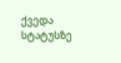ქვედა სტატუსზე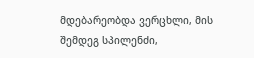მდებარეობდა ვერცხლი, მის შემდეგ სპილენძი,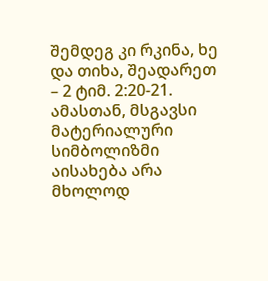შემდეგ კი რკინა, ხე და თიხა, შეადარეთ – 2 ტიმ. 2:20-21. ამასთან, მსგავსი მატერიალური სიმბოლიზმი აისახება არა მხოლოდ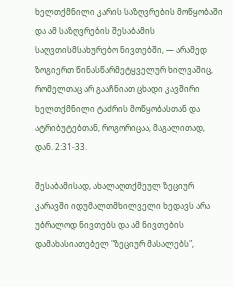ხელთქმნილი კარის საზღვრების მოწყობაში და ამ საზღვრების შესაბამის საღვთისმსახურებო ნივთებში, — არამედ ზოგიერთ წინასწარმეტყველურ ხილვაშიც, რომელთაც არ გააჩნიათ ცხადი კავშირი ხელთქმნილი ტაძრის მოწყობასთან და ატრიბუტებთან, როგორიცაა, მაგალითად, დან. 2:31-33.

შესაბამისად, ახალაღთქმეულ ზეციურ კარავში იდუმალთმხილველი ხედავს არა უბრალოდ ნივთებს და ამ ნივთების დამახასიათებელ "ზეციურ მასალებს",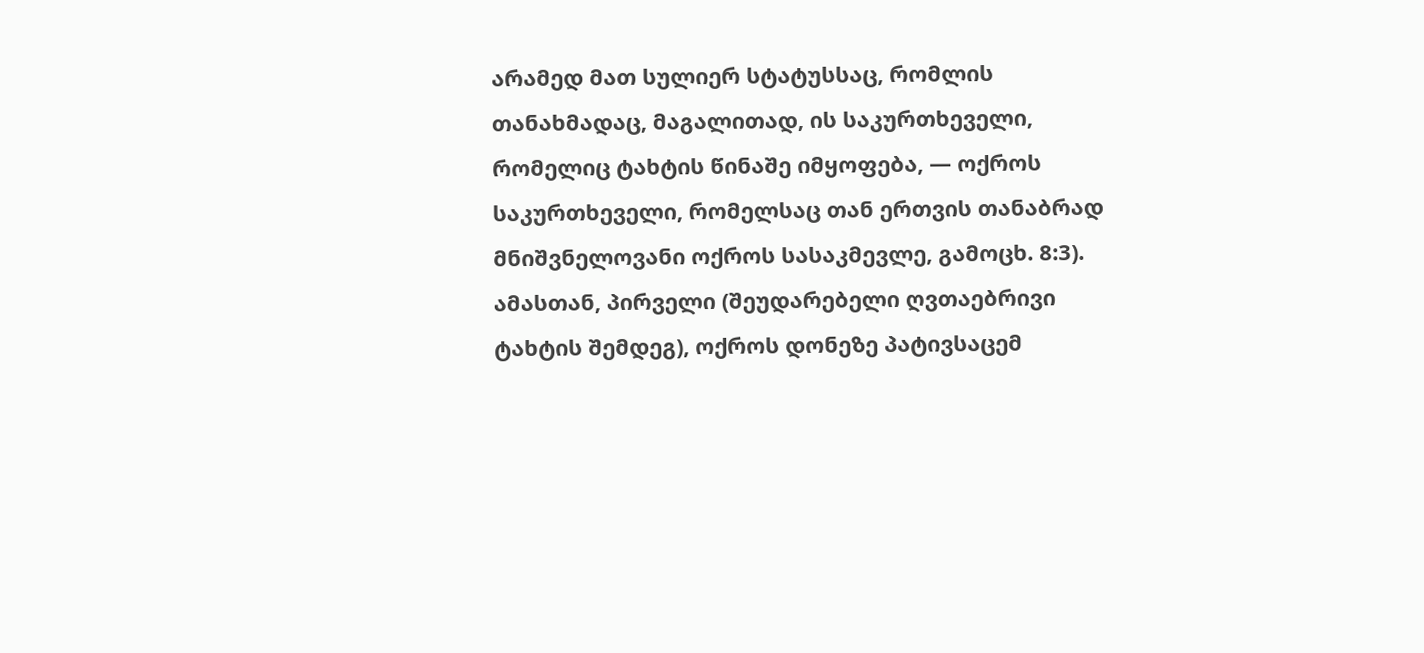არამედ მათ სულიერ სტატუსსაც, რომლის თანახმადაც, მაგალითად, ის საკურთხეველი, რომელიც ტახტის წინაშე იმყოფება, — ოქროს საკურთხეველი, რომელსაც თან ერთვის თანაბრად მნიშვნელოვანი ოქროს სასაკმევლე, გამოცხ. 8:3).
ამასთან, პირველი (შეუდარებელი ღვთაებრივი ტახტის შემდეგ), ოქროს დონეზე პატივსაცემ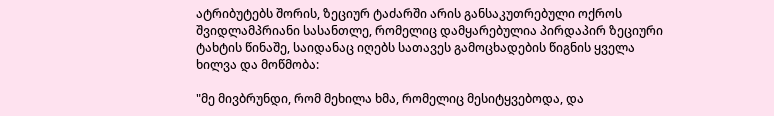ატრიბუტებს შორის, ზეციურ ტაძარში არის განსაკუთრებული ოქროს შვიდლამპრიანი სასანთლე, რომელიც დამყარებულია პირდაპირ ზეციური ტახტის წინაშე, საიდანაც იღებს სათავეს გამოცხადების წიგნის ყველა ხილვა და მოწმობა:

"მე მივბრუნდი, რომ მეხილა ხმა, რომელიც მესიტყვებოდა, და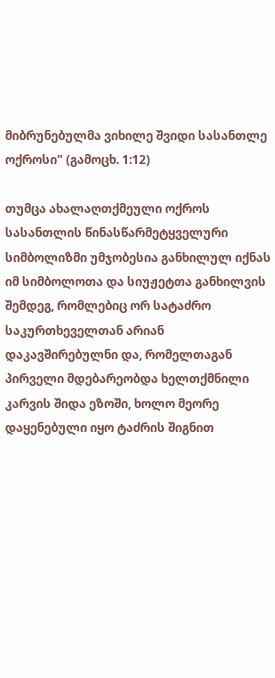მიბრუნებულმა ვიხილე შვიდი სასანთლე ოქროსი" (გამოცხ. 1:12)

თუმცა ახალაღთქმეული ოქროს სასანთლის წინასწარმეტყველური სიმბოლიზმი უმჯობესია განხილულ იქნას იმ სიმბოლოთა და სიუჟეტთა განხილვის შემდეგ, რომლებიც ორ სატაძრო საკურთხეველთან არიან დაკავშირებულნი და, რომელთაგან პირველი მდებარეობდა ხელთქმნილი კარვის შიდა ეზოში, ხოლო მეორე დაყენებული იყო ტაძრის შიგნით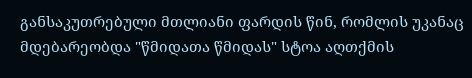განსაკუთრებული მთლიანი ფარდის წინ, რომლის უკანაც მდებარეობდა "წმიდათა წმიდას" სტოა აღთქმის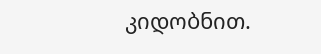კიდობნით.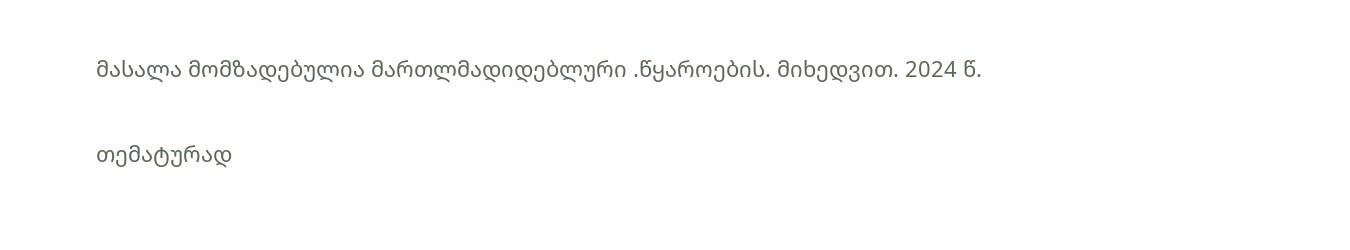მასალა მომზადებულია მართლმადიდებლური .წყაროების. მიხედვით. 2024 წ.

თემატურად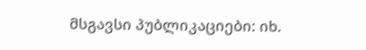მსგავსი პუბლიკაციები: იხ.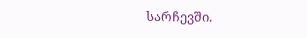სარჩევში.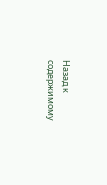Назад к содержимому